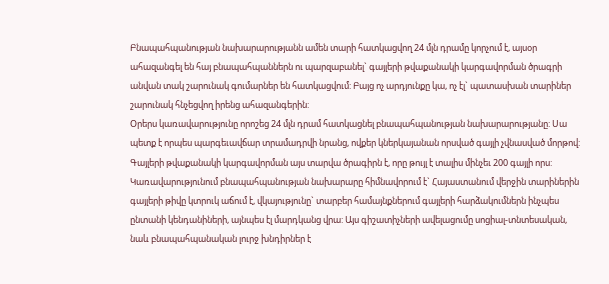Բնապահպանության նախարարությանն ամեն տարի հատկացվող 24 մլն դրամը կորչում է, այսօր ահազանգել են հայ բնապահպաններն ու պարզաբանել` գայլերի թվաքանակի կարգավորման ծրագրի անվան տակ շարունակ գումարներ են հատկացվում: Բայց ոչ արդյունքը կա, ոչ էլ` պատասխան տարիներ շարունակ հնչեցվող իրենց ահազանգերին:
Օրերս կառավարությունը որոշեց 24 մլն դրամ հատկացնել բնապահպանության նախարարությանը: Սա պետք է որպես պարգեւավճար տրամադրվի նրանց, ովքեր կներկայանան որսված գայլի չվնասված մորթով: Գայլերի թվաքանակի կարգավորման այս տարվա ծրագիրն է, որը թույլ է տալիս մինչեւ 200 գայլի որս: Կառավարությունում բնապահպանության նախարարը հիմնավորում է` Հայաստանում վերջին տարիներին գայլերի թիվը կտրուկ աճում է, վկայությունը` տարբեր համայնքներում գայլերի հարձակումներն ինչպես ընտանի կենդանիների, այնպես էլ մարդկանց վրա: Այս գիշատիչների ավելացումը սոցիալ-տնտեսական, նաև բնապահպանական լուրջ խնդիրներ է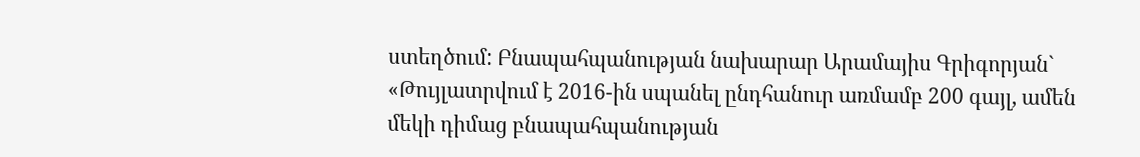ստեղծում: Բնապահպանության նախարար Արամայիս Գրիգորյան`
«Թույլատրվում է 2016-ին սպանել ընդհանուր առմամբ 200 գայլ, ամեն մեկի դիմաց բնապահպանության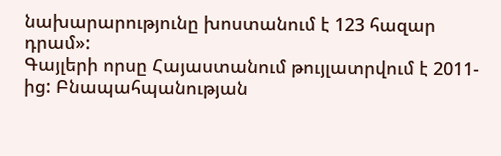նախարարությունը խոստանում է 123 հազար դրամ»:
Գայլերի որսը Հայաստանում թույլատրվում է 2011-ից: Բնապահպանության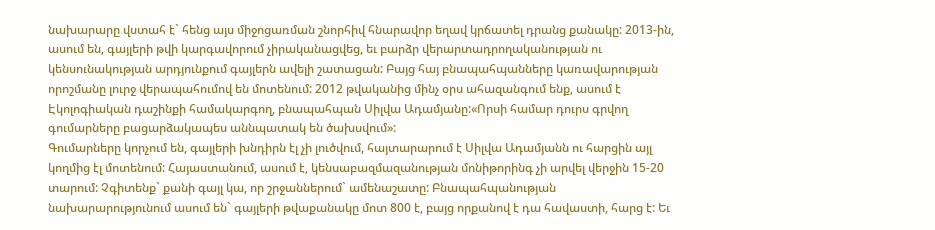նախարարը վստահ է` հենց այս միջոցառման շնորհիվ հնարավոր եղավ կրճատել դրանց քանակը: 2013-ին, ասում են, գայլերի թվի կարգավորում չիրականացվեց, եւ բարձր վերարտադրողականության ու կենսունակության արդյունքում գայլերն ավելի շատացան: Բայց հայ բնապահպանները կառավարության որոշմանը լուրջ վերապահումով են մոտենում: 2012 թվականից մինչ օրս ահազանգում ենք, ասում է Էկոլոգիական դաշինքի համակարգող, բնապահպան Սիլվա Ադամյանը:«Որսի համար դուրս գրվող գումարները բացարձակապես աննպատակ են ծախսվում»:
Գումարները կորչում են, գայլերի խնդիրն էլ չի լուծվում, հայտարարում է Սիլվա Ադամյանն ու հարցին այլ կողմից էլ մոտենում: Հայաստանում, ասում է, կենսաբազմազանության մոնիթորինգ չի արվել վերջին 15-20 տարում: Չգիտենք` քանի գայլ կա, որ շրջաններում` ամենաշատը: Բնապահպանության նախարարությունում ասում են` գայլերի թվաքանակը մոտ 800 է, բայց որքանով է դա հավաստի, հարց է: Եւ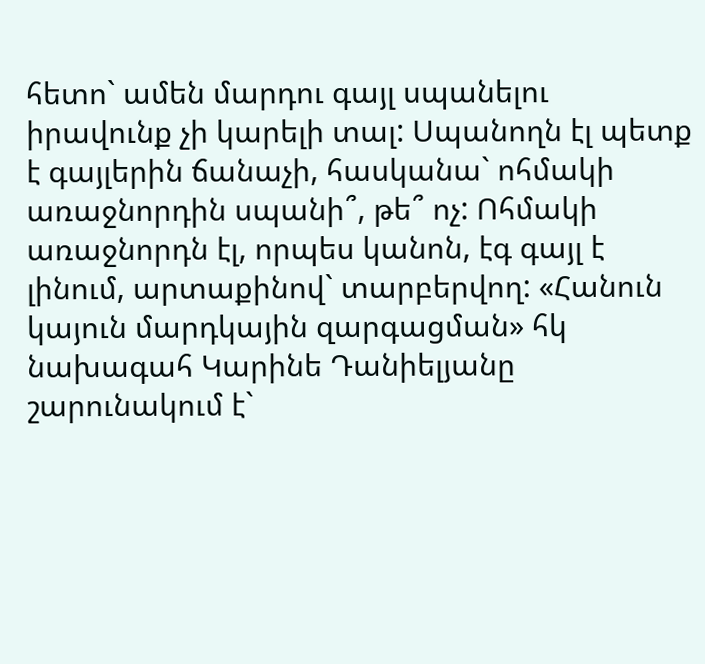հետո` ամեն մարդու գայլ սպանելու իրավունք չի կարելի տալ: Սպանողն էլ պետք է գայլերին ճանաչի, հասկանա` ոհմակի առաջնորդին սպանի՞, թե՞ ոչ: Ոհմակի առաջնորդն էլ, որպես կանոն, էգ գայլ է լինում, արտաքինով` տարբերվող: «Հանուն կայուն մարդկային զարգացման» հկ նախագահ Կարինե Դանիելյանը շարունակում է`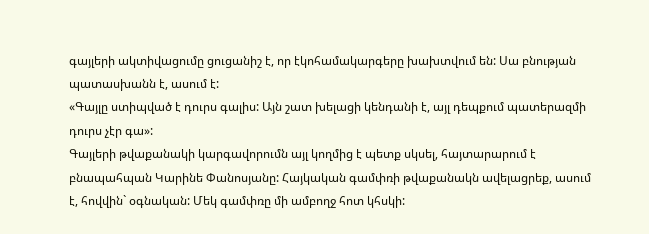գայլերի ակտիվացումը ցուցանիշ է, որ էկոհամակարգերը խախտվում են: Սա բնության պատասխանն է, ասում է:
«Գայլը ստիպված է դուրս գալիս: Այն շատ խելացի կենդանի է, այլ դեպքում պատերազմի դուրս չէր գա»:
Գայլերի թվաքանակի կարգավորումն այլ կողմից է պետք սկսել, հայտարարում է բնապահպան Կարինե Փանոսյանը: Հայկական գամփռի թվաքանակն ավելացրեք, ասում է, հովվին` օգնական: Մեկ գամփռը մի ամբողջ հոտ կհսկի: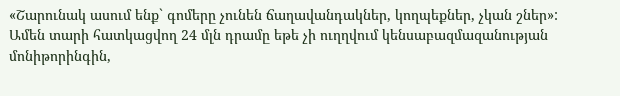«Շարունակ ասում ենք` գոմերը չունեն ճաղավանդակներ, կողպեքներ, չկան շներ»:
Ամեն տարի հատկացվող 24 մլն դրամը եթե չի ուղղվում կենսաբազմազանության մոնիթորինգին,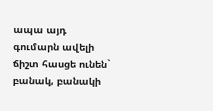ապա այդ գումարն ավելի ճիշտ հասցե ունեն` բանակ, բանակի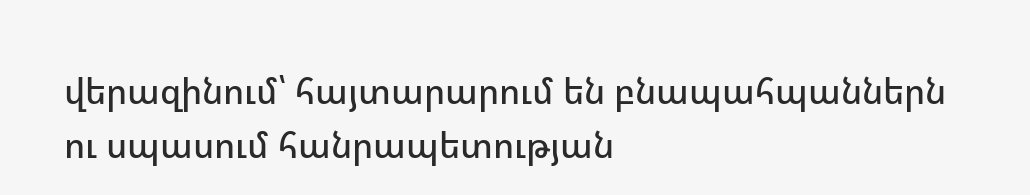վերազինում՝ հայտարարում են բնապահպաններն ու սպասում հանրապետության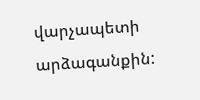վարչապետի արձագանքին: